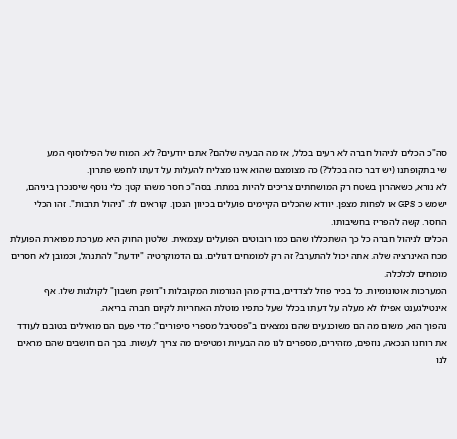סה"כ הכלים לניהול חברה לא רעים בכלל, אז מה הבעיה שלהם? אתם יודעים? לא. המוח של הפילוסוף המע
שי בתקופתנו (יש דבר כזה בכלל?) כה מצומצם שהוא אינו מצליח להעלות על דעתו לחפש פתרון.
לא נורא, כשאהרון בשטח רק המושחתים צריכים להיות במתח. בסה"כ חסר משהו קטן: כלי נוסף שיסנכרן ביניהם, ישמש כ GPS או לפחות מצפן. יוודא שהכלים הקיימים פועלים בכיוון הנכון. קוראים לו: "ניהול תרבות". זהו הכלי החסר. קשה להפריז בחשיבותו.
הכלים לניהול חברה כל כך השתכללו שהם כמו רובוטים הפועלים עצמאית. שלטון החוק היא מערכת מפוארת הפועלת מכח האינרציה שלה. אתה יכול להתערב? זה רק למומחים דגולים. גם הדמוקרטיה "יודעת" להתנהל, וכמובן לא חסרים מומחים לכלכלה.
המערכות אוטונומיות. כל בכיר פוזל לצדדים, בודק מהן הנורמות המקובלות ו"דופק חשבון" לקולגות שלו. אף אינטילגענט אפילו לא מעלה על דעתו בכלל שעל כתפיו מוטלת האחריות לקיום חברה בריאה.
נהפוך הוא, משום מה הם משוכנעים שהם נמצאים ב"פסטיבל מספרי סיפורים": מדי פעם הם מואילים בטובם לעודד את רוחנו הנכאה, נוזפים, מזהירים, מספרים לנו מה הבעיות ומטיפים מה צריך לעשות. בכך הם חושבים שהם מראים לנו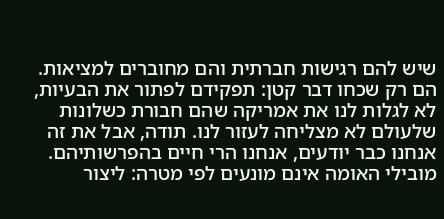שיש להם רגישות חברתית והם מחוברים למציאות.
הם רק שכחו דבר קטן: תפקידם לפתור את הבעיות, לא לגלות לנו את אמריקה שהם חבורת כשלונות שלעולם לא מצליחה לעזור לנו. תודה, אבל את זה אנחנו כבר יודעים, אנחנו הרי חיים בהפרשותיהם.
מובילי האומה אינם מונעים לפי מטרה: ליצור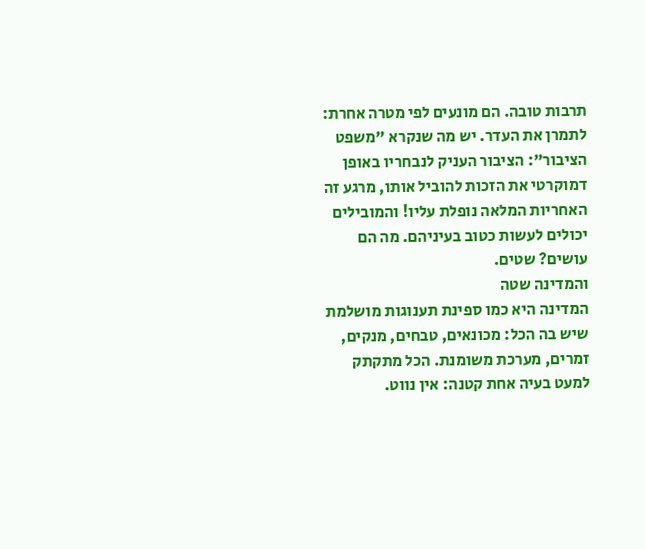תרבות טובה. הם מונעים לפי מטרה אחרת: לתמרן את העדר. יש מה שנקרא "משפט הציבור": הציבור העניק לנבחריו באופן דמוקרטי את הזכות להוביל אותו, מרגע זה האחריות המלאה נופלת עליו! והמובילים יכולים לעשות כטוב בעיניהם. מה הם עושים? שטים.
והמדינה שטה
המדינה היא כמו ספינת תענוגות מושלמת שיש בה הכל: מכונאים, טבחים, מנקים, זמרים, מערכת משומנת. הכל מתקתק למעט בעיה אחת קטנה: אין נווט.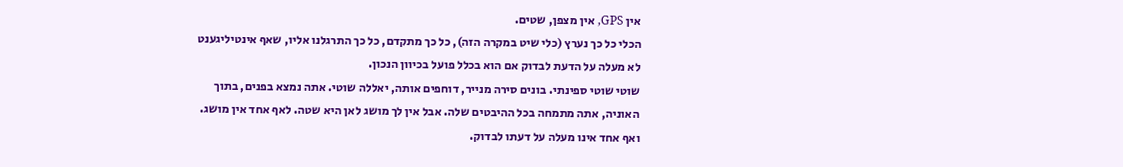אין GPS, אין מצפן, שטים.
הכלי כל כך נערץ (כלי שיט במקרה הזה), כל כך מתקדם, כל כך התרגלנו אליו, שאף אינטיליגענט לא מעלה על הדעת לבדוק אם הוא בכלל פועל בכיוון הנכון.
שוטי שוטי ספינתי. בונים סירה מנייר, דוחפים אותה, יאללה שוטי. אתה נמצא בפנים, בתוך האוניה, אתה מתמחה בכל ההיבטים שלה. אבל אין לך מושג לאן היא שטה. לאף אחד אין מושג. ואף אחד אינו מעלה על דעתו לבדוק.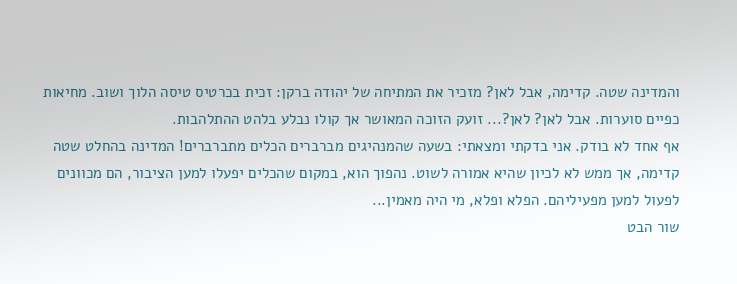והמדינה שטה. קדימה, אבל לאן? מזכיר את המתיחה של יהודה ברקן: זכית בכרטיס טיסה הלוך ושוב. מחיאות כפיים סוערות. אבל לאן? לאן?... זועק הזוכה המאושר אך קולו נבלע בלהט ההתלהבות.
אף אחד לא בודק. אני בדקתי ומצאתי: בשעה שהמנהיגים מברברים הכלים מתברברים! המדינה בהחלט שטה קדימה, אך ממש לא לכיון שהיא אמורה לשוט. נהפוך הוא, במקום שהכלים יפעלו למען הציבור, הם מכוונים לפעול למען מפעיליהם. הפלא ופלא, מי היה מאמין...
שור הבט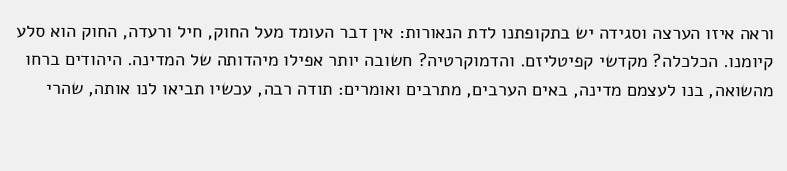וראה איזו הערצה וסגידה יש בתקופתנו לדת הנאורות: אין דבר העומד מעל החוק, חיל ורעדה, החוק הוא סלע קיומנו. הכלכלה? מקדשי קפיטליזם. והדמוקרטיה? חשובה יותר אפילו מיהדותה של המדינה. היהודים ברחו מהשואה, בנו לעצמם מדינה, באים הערבים, מתרבים ואומרים: תודה רבה, עכשיו תביאו לנו אותה, שהרי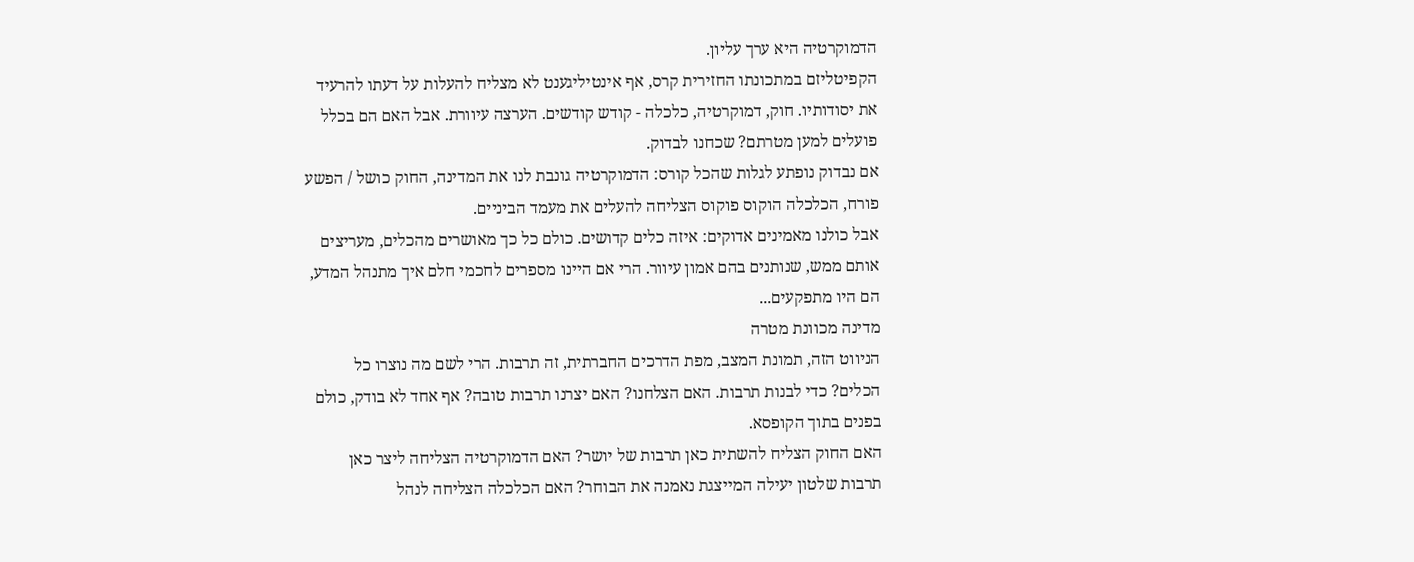הדמוקרטיה היא ערך עליון.
הקפיטליזם במתכונתו החזירית קרס, אף אינטיליגענט לא מצליח להעלות על דעתו להרעיד את יסודותיו. חוק, דמוקרטיה, כלכלה - קודש קודשים. הערצה עיוורת. אבל האם הם בכלל פועלים למען מטרתם? שכחנו לבדוק.
אם נבדוק נופתע לגלות שהכל קורס: הדמוקרטיה גונבת לנו את המדינה, החוק כושל / הפשע פורח, הכלכלה הוקוס פוקוס הצליחה להעלים את מעמד הביניים.
אבל כולנו מאמינים אדוקים: איזה כלים קדושים. כולם כל כך מאושרים מהכלים, מעריצים אותם ממש, שנותנים בהם אמון עיוור. הרי אם היינו מספרים לחכמי חלם איך מתנהל המדע, הם היו מתפקעים...
מדינה מכוונת מטרה
הניווט הזה, תמונת המצב, מפת הדרכים החברתית, זה תרבות. הרי לשם מה נוצרו כל הכלים? כדי לבנות תרבות. האם הצלחנו? האם יצרנו תרבות טובה? אף אחד לא בודק, כולם בפנים בתוך הקופסא.
האם החוק הצליח להשתית כאן תרבות של יושר? האם הדמוקרטיה הצליחה ליצר כאן תרבות שלטון יעילה המייצגת נאמנה את הבוחר? האם הכלכלה הצליחה לנהל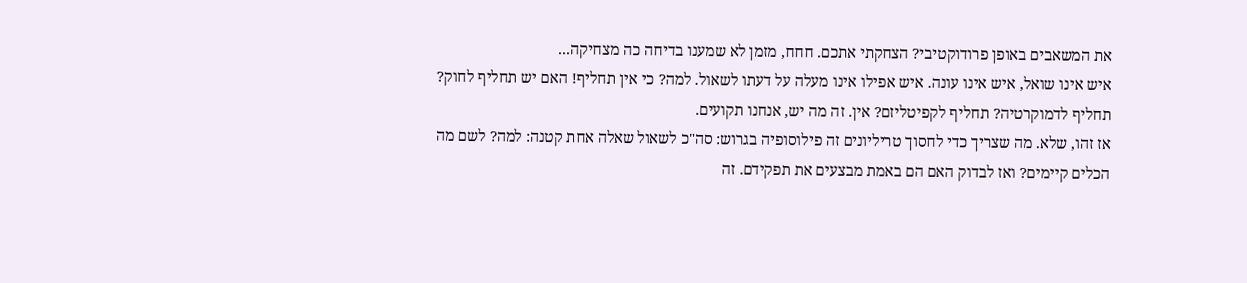את המשאבים באופן פרודוקטיבי? הצחקתי אתכם. חחח, מזמן לא שמענו בדיחה כה מצחיקה...
איש אינו שואל, איש אינו עונה. איש אפילו אינו מעלה על דעתו לשאול. למה? כי אין תחליף! האם יש תחליף לחוק? תחליף לדמוקרטיה? תחליף לקפיטליזם? אין. זה מה יש, אנחנו תקועים.
אז זהו, שלא. מה שצריך כדי לחסוך טריליונים זה פילוסופיה בגרוש: סה"כ לשאול שאלה אחת קטנה: למה? לשם מה הכלים קיימים? ואז לבדוק האם הם באמת מבצעים את תפקידם. זה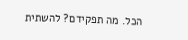הכל. מה תפקידם? להשתית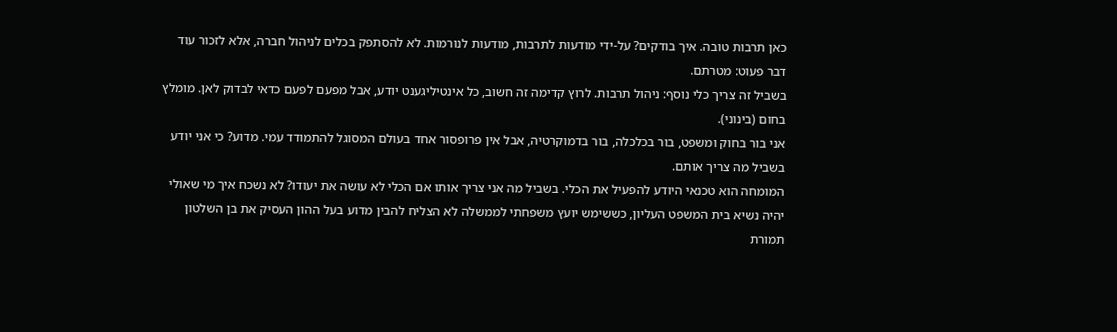כאן תרבות טובה. איך בודקים? על-ידי מודעות לתרבות, מודעות לנורמות. לא להסתפק בכלים לניהול חברה, אלא לזכור עוד דבר פעוט: מטרתם.
בשביל זה צריך כלי נוסף: ניהול תרבות. לרוץ קדימה זה חשוב, כל אינטיליגענט יודע, אבל מפעם לפעם כדאי לבדוק לאן. מומלץ בחום (בינוני).
אני בור בחוק ומשפט, בור בכלכלה, בור בדמוקרטיה, אבל אין פרופסור אחד בעולם המסוגל להתמודד עמי. מדוע? כי אני יודע בשביל מה צריך אותם.
המומחה הוא טכנאי היודע להפעיל את הכלי. בשביל מה אני צריך אותו אם הכלי לא עושה את יעודו? לא נשכח איך מי שאולי יהיה נשיא בית המשפט העליון, כששימש יועץ משפחתי לממשלה לא הצליח להבין מדוע בעל ההון העסיק את בן השלטון תמורת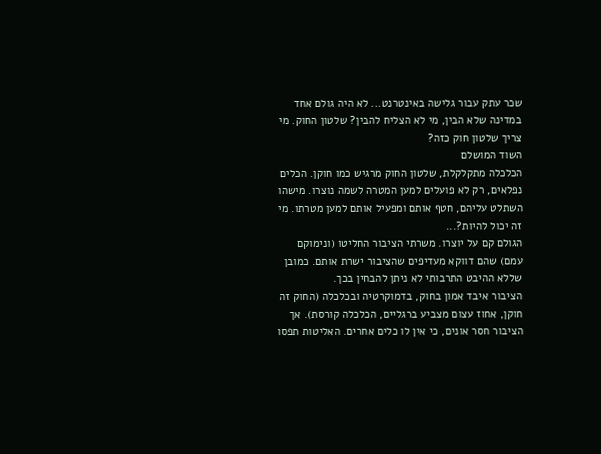שכר עתק עבור גלישה באינטרנט... לא היה גולם אחד במדינה שלא הבין, מי לא הצליח להבין? שלטון החוק. מי צריך שלטון חוק כזה?
השוד המושלם
הכלכלה מתקלקלת, שלטון החוק מרגיש כמו חוקן. הכלים נפלאים, רק לא פועלים למען המטרה לשמה נוצרו. מישהו השתלט עליהם, חטף אותם ומפעיל אותם למען מטרתו. מי זה יכול להיות?...
הגולם קם על יוצרו. משרתי הציבור החליטו (ונימוקם עמם) שהם דווקא מעדיפים שהציבור ישרת אותם. כמובן שללא ההיבט התרבותי לא ניתן להבחין בכך.
הציבור איבד אמון בחוק, בדמוקרטיה ובכלכלה (החוק זה חוקן, אחוז עצום מצביע ברגליים, הכלכלה קורסת). אך הציבור חסר אונים, כי אין לו כלים אחרים. האליטות תפסו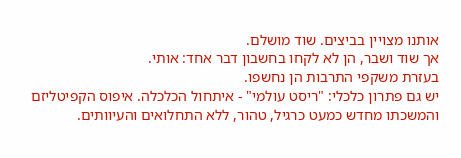אותנו מצויין בביצים. שוד מושלם.
אך שוד ושבר, הן לא לקחו בחשבון דבר אחד: אותי.
בעזרת משקפי התרבות הן נחשפו.
יש גם פתרון כלכלי: "ריסט עולמי" - איתחול הכלכלה. איפוס הקפיטליזם והמשכתו מחדש כמעט כרגיל, טהור, ללא התחלואים והעיוותים.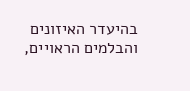בהיעדר האיזונים והבלמים הראויים,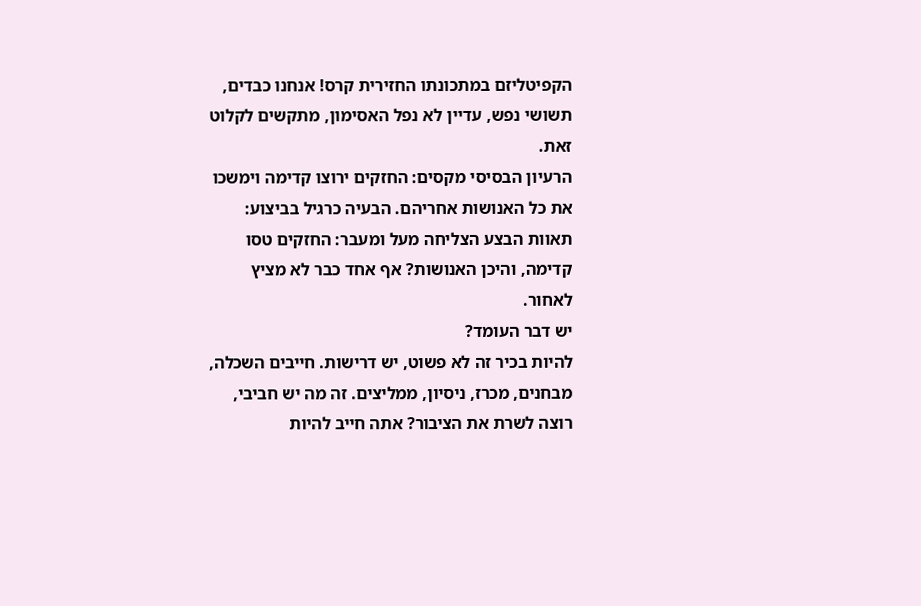הקפיטליזם במתכונתו החזירית קרס! אנחנו כבדים, תשושי נפש, עדיין לא נפל האסימון, מתקשים לקלוט זאת.
הרעיון הבסיסי מקסים: החזקים ירוצו קדימה וימשכו את כל האנושות אחריהם. הבעיה כרגיל בביצוע: תאוות הבצע הצליחה מעל ומעבר: החזקים טסו קדימה, והיכן האנושות? אף אחד כבר לא מציץ לאחור.
יש דבר העומד?
להיות בכיר זה לא פשוט, יש דרישות. חייבים השכלה, מבחנים, מכרז, ניסיון, ממליצים. זה מה יש חביבי, רוצה לשרת את הציבור? אתה חייב להיות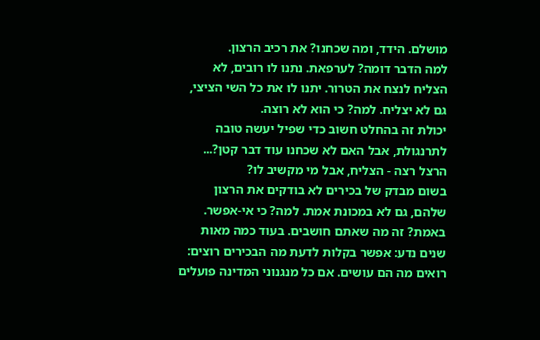מושלם. הידד, ומה שכחנו? את רכיב הרצון.
למה הדבר דומה? לערפאת. נתנו לו רובים, לא הצליח לנצח את הטרור. יתנו לו את כל השי הציצי, גם לא יצליח. למה? כי הוא לא רוצה.
יכולת זה בהחלט חשוב כדי שפיל יעשה טובה לתרנגולת, אבל האם לא שכחנו עוד דבר קטן?... הרצל רצה - הצליח, אבל מי מקשיב לו?
בשום מבדק של בכירים לא בודקים את הרצון שלהם, גם לא במכונת אמת. למה? כי אי-אפשר. באמת? זה מה שאתם חושבים. בעוד כמה מאות שנים נדע: אפשר בקלות לדעת מה הבכירים רוצים: רואים מה הם עושים. אם כל מנגנוני המדינה פועלים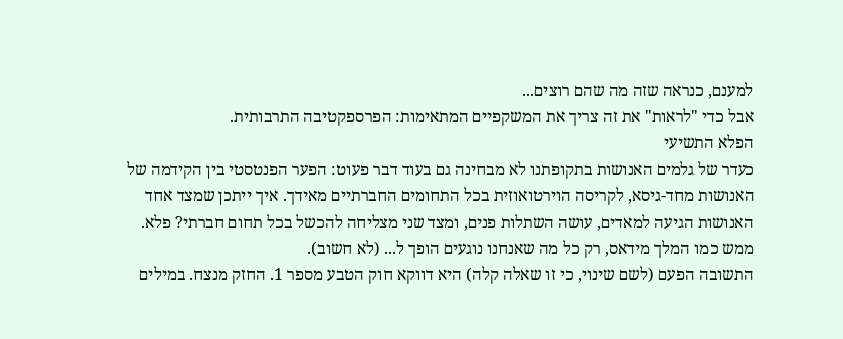למענם, כנראה שזה מה שהם רוצים...
אבל כדי "לראות" את זה צריך את המשקפיים המתאימות: הפרספקטיבה התרבותית.
הפלא התשיעי
כעדר של גלמים האנושות בתקופתנו לא מבחינה גם בעוד דבר פעוט: הפער הפנטסטי בין הקידמה של האנושות מחד-גיסא, לקריסה הוירטואוזית בכל התחומים החברתיים מאידך. איך ייתכן שמצד אחד האנושות הגיעה למאדים, עושה השתלות פנים, ומצד שני מצליחה להכשל בכל תחום חברתי? פלא.
ממש כמו המלך מידאס, רק כל מה שאנחנו נוגעים הופך ל... (לא חשוב).
התשובה הפעם (לשם שינוי, כי זו שאלה קלה) היא דווקא חוק הטבע מספר 1. החזק מנצח. במילים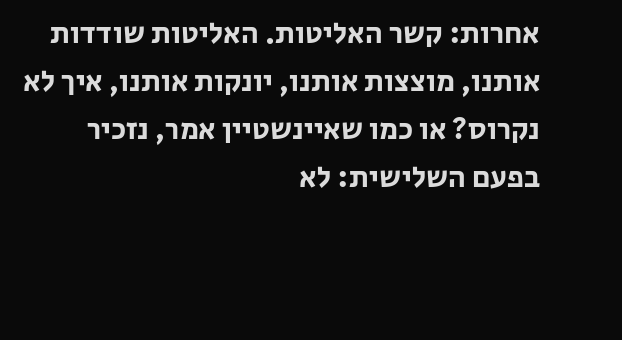אחרות: קשר האליטות. האליטות שודדות אותנו, מוצצות אותנו, יונקות אותנו, איך לא נקרוס? או כמו שאיינשטיין אמר, נזכיר בפעם השלישית: לא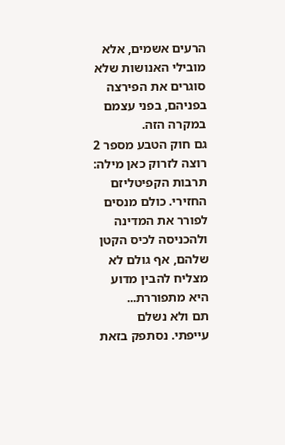הרעים אשמים, אלא מובילי האנושות שלא סוגרים את הפירצה בפניהם, בפני עצמם במקרה הזה.
גם חוק הטבע מספר 2 רוצה לזרוק כאן מילה: תרבות הקפיטליזם החזירי. כולם מנסים לפורר את המדינה ולהכניסה לכיס הקטן שלהם, אף גולם לא מצליח להבין מדוע היא מתפוררת...
תם ולא נשלם
עייפתי. נסתפק בזאת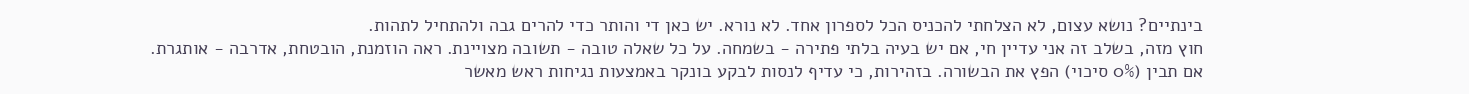בינתיים? נושא עצום, לא הצלחתי להכניס הכל לספרון אחד. לא נורא. יש כאן די והותר כדי להרים גבה ולהתחיל לתהות.
חוץ מזה, בשלב זה אני עדיין חי, אם יש בעיה בלתי פתירה - בשמחה. על כל שאלה טובה - תשובה מצויינת. ראה הוזמנת, הובטחת, אדרבה - אותגרת.
אם תבין (0% סיכוי) הפץ את הבשורה. בזהירות, כי עדיף לנסות לבקע בונקר באמצעות נגיחות ראש מאשר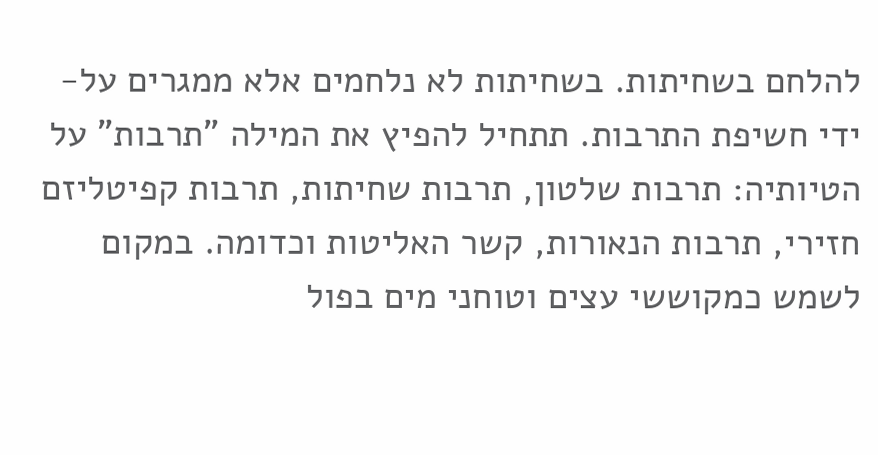להלחם בשחיתות. בשחיתות לא נלחמים אלא ממגרים על-ידי חשיפת התרבות. תתחיל להפיץ את המילה "תרבות" על הטיותיה: תרבות שלטון, תרבות שחיתות, תרבות קפיטליזם חזירי, תרבות הנאורות, קשר האליטות וכדומה. במקום לשמש כמקוששי עצים וטוחני מים בפול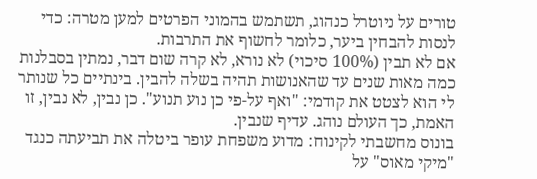טורים על ניוטרל כנהוג, תשתמש בהמוני הפרטים למען מטרה: כדי לנסות להבחין ביער, כלומר לחשוף את התרבות.
אם לא תבין (100% סיכוי) לא נורא, לא קרה שום דבר, נמתין בסבלנות כמה מאות שנים עד שהאנושות תהיה בשלה להבין. בינתיים כל שנותר לי הוא לצטט את קודמי: "ואף על-פי כן נוע תנוע". כן נבין, לא נבין, זו האמת, כך העולם נוהג. עדיף שנבין.
בונוס מחשבתי לקינוח: מדוע משפחת עופר ביטלה את תביעתה כנגד "מיקי מאוס" על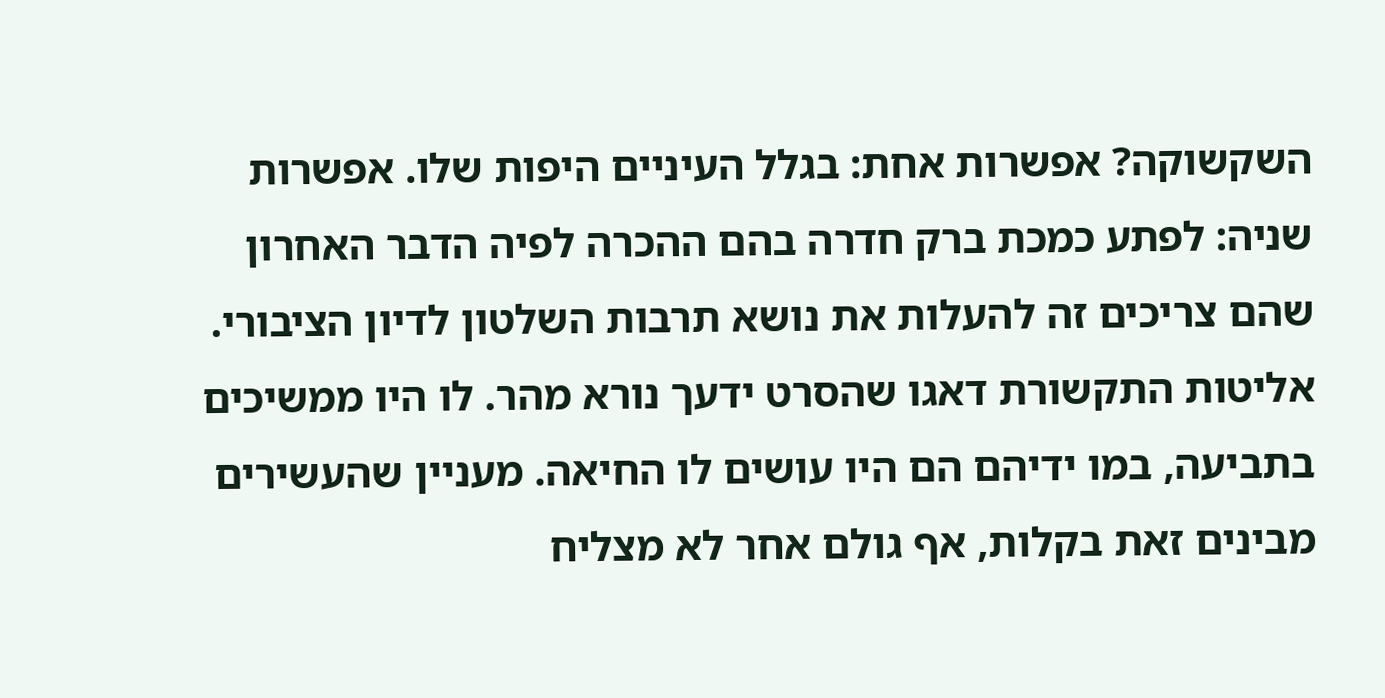השקשוקה? אפשרות אחת: בגלל העיניים היפות שלו. אפשרות שניה: לפתע כמכת ברק חדרה בהם ההכרה לפיה הדבר האחרון שהם צריכים זה להעלות את נושא תרבות השלטון לדיון הציבורי.
אליטות התקשורת דאגו שהסרט ידעך נורא מהר. לו היו ממשיכים בתביעה, במו ידיהם הם היו עושים לו החיאה. מעניין שהעשירים מבינים זאת בקלות, אף גולם אחר לא מצליח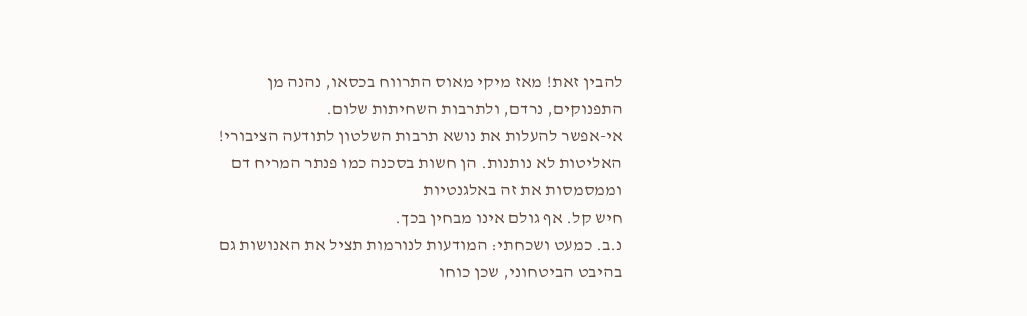להבין זאת! מאז מיקי מאוס התרווח בכסאו, נהנה מן התפנוקים, נרדם, ולתרבות השחיתות שלום.
אי-אפשר להעלות את נושא תרבות השלטון לתודעה הציבורי! האליטות לא נותנות. הן חשות בסכנה כמו פנתר המריח דם וממסמסות את זה באלגנטיות
חיש קל. אף גולם אינו מבחין בכך.
נ.ב. כמעט ושכחתי: המודעות לנורמות תציל את האנושות גם בהיבט הביטחוני, שכן כוחו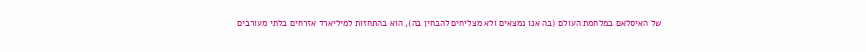של האיסלאם במלחמת העולם (בה אנו נמצאים ולא מצליחים להבחין בה), הוא בהתחזות למיליארד אזרחים בלתי מעורבים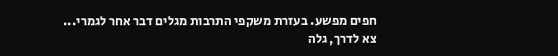חפים מפשע. בעזרת משקפי התרבות מגלים דבר אחר לגמרי...
צא לדרך, גלה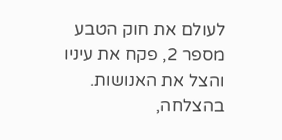לעולם את חוק הטבע מספר 2, פקח את עיניו והצל את האנושות.
בהצלחה,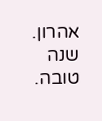אהרון.
שנה טובה.